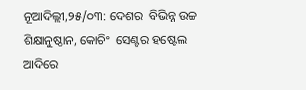ନୂଆଦିଲ୍ଲୀ,୨୫/୦୩: ଦେଶର  ବିଭିନ୍ନ ଉଚ୍ଚ ଶିକ୍ଷାନୁଷ୍ଠାନ, କୋଚିଂ  ସେଣ୍ଟର ହଷ୍ଟେଲ ଆଦିରେ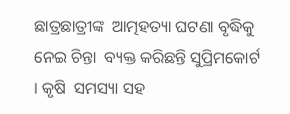ଛାତ୍ରଛାତ୍ରୀଙ୍କ  ଆତ୍ମହତ୍ୟା ଘଟଣା ବୃଦ୍ଧିକୁ ନେଇ ଚିନ୍ତା  ବ୍ୟକ୍ତ କରିଛନ୍ତି ସୁପ୍ରିମକୋର୍ଟ । କୃଷି  ସମସ୍ୟା ସହ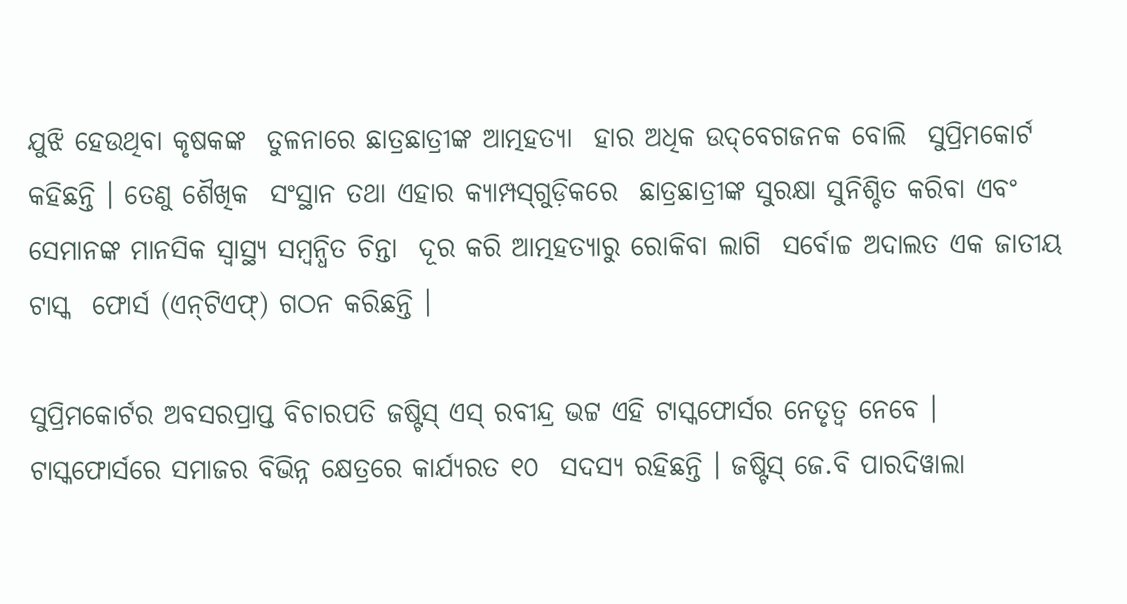ଯୁଝି ହେଉଥିବା କୃଷକଙ୍କ  ତୁଳନାରେ ଛାତ୍ରଛାତ୍ରୀଙ୍କ ଆତ୍ମହତ୍ୟା  ହାର ଅଧିକ ଉଦ୍‌ବେଗଜନକ ବୋଲି  ସୁପ୍ରିମକୋର୍ଟ କହିଛନ୍ତି । ତେଣୁ ଶୈଖିକ  ସଂସ୍ଥାନ ତଥା ଏହାର କ୍ୟାମ୍ପସ୍‌ଗୁଡ଼ିକରେ  ଛାତ୍ରଛାତ୍ରୀଙ୍କ ସୁରକ୍ଷା ସୁନିଶ୍ଚିତ କରିବା ଏବଂ  ସେମାନଙ୍କ ମାନସିକ ସ୍ୱାସ୍ଥ୍ୟ ସମ୍ବନ୍ଧିତ ଚିନ୍ତା  ଦୂର କରି ଆତ୍ମହତ୍ୟାରୁ ରୋକିବା ଲାଗି  ସର୍ବୋଚ୍ଚ ଅଦାଲତ ଏକ ଜାତୀୟ ଟାସ୍କ  ଫୋର୍ସ (ଏନ୍‌ଟିଏଫ୍‌) ଗଠନ କରିଛନ୍ତି ।

ସୁପ୍ରିମକୋର୍ଟର ଅବସରପ୍ରାପ୍ତ ବିଚାରପତି ଜଷ୍ଟିସ୍‌ ଏସ୍‌ ରବୀନ୍ଦ୍ର ଭଟ୍ଟ ଏହି ଟାସ୍କଫୋର୍ସର ନେତୃତ୍ୱ ନେବେ । ଟାସ୍କଫୋର୍ସରେ ସମାଜର ବିଭିନ୍ନ କ୍ଷେତ୍ରରେ କାର୍ଯ୍ୟରତ ୧୦  ସଦସ୍ୟ ରହିଛନ୍ତି । ଜଷ୍ଟିସ୍‌ ଜେ.ବି ପାରଦିୱାଲା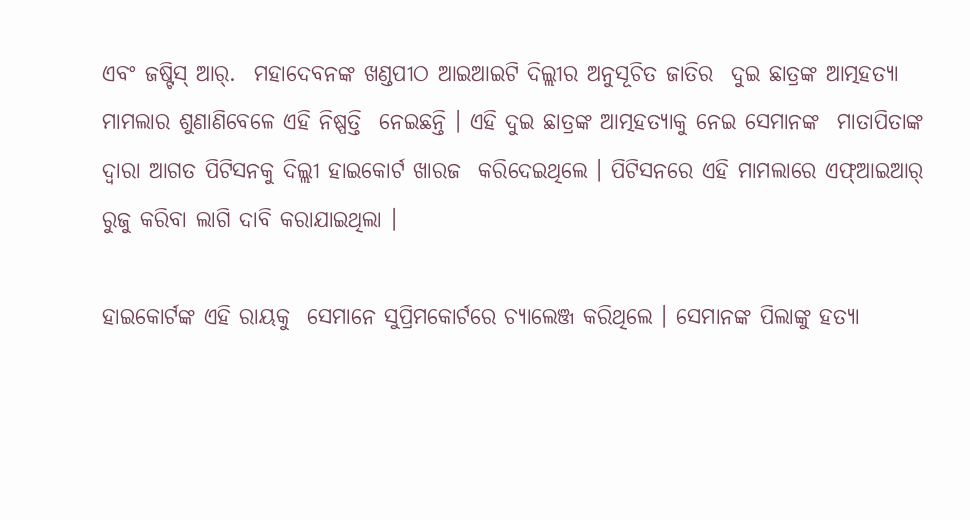ଏବଂ ଜଷ୍ଟିସ୍‌ ଆର୍‌.  ମହାଦେବନଙ୍କ ଖଣ୍ଡପୀଠ ଆଇଆଇଟି ଦିଲ୍ଲୀର ଅନୁସୂଚିତ ଜାତିର  ଦୁଇ ଛାତ୍ରଙ୍କ ଆତ୍ମହତ୍ୟା ମାମଲାର ଶୁଣାଣିବେଳେ ଏହି ନିଷ୍ପତ୍ତି  ନେଇଛନ୍ତି । ଏହି ଦୁଇ ଛାତ୍ରଙ୍କ ଆତ୍ମହତ୍ୟାକୁ ନେଇ ସେମାନଙ୍କ  ମାତାପିତାଙ୍କ ଦ୍ୱାରା ଆଗତ ପିଟିସନକୁ ଦିଲ୍ଲୀ ହାଇକୋର୍ଟ ଖାରଜ  କରିଦେଇଥିଲେ । ପିଟିସନରେ ଏହି ମାମଲାରେ ଏଫ୍‌ଆଇଆର୍‌  ରୁଜୁ କରିବା ଲାଗି ଦାବି କରାଯାଇଥିଲା ।

ହାଇକୋର୍ଟଙ୍କ ଏହି ରାୟକୁ  ସେମାନେ ସୁପ୍ରିମକୋର୍ଟରେ ଚ୍ୟାଲେଞ୍ଜ କରିଥିଲେ । ସେମାନଙ୍କ ପିଲାଙ୍କୁ ହତ୍ୟା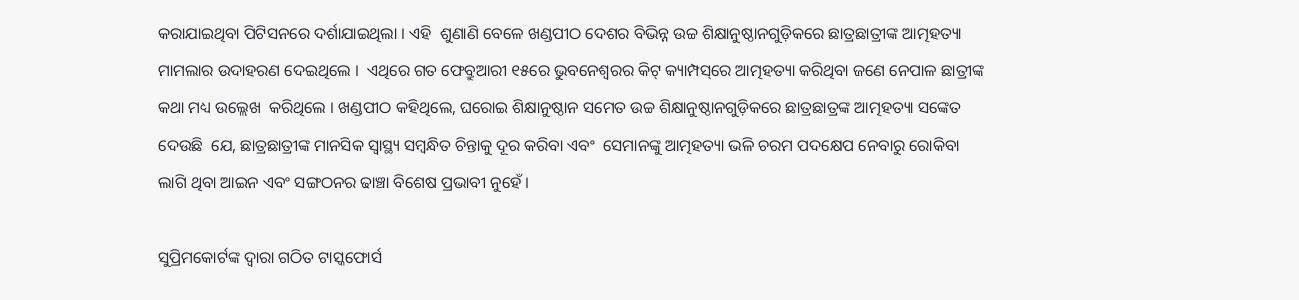କରାଯାଇଥିବା ପିଟିସନରେ ଦର୍ଶାଯାଇଥିଲା । ଏହି  ଶୁଣାଣି ବେଳେ ଖଣ୍ଡପୀଠ ଦେଶର ବିଭିନ୍ନ ଉଚ୍ଚ ଶିକ୍ଷାନୁଷ୍ଠାନଗୁଡ଼ିକରେ ଛାତ୍ରଛାତ୍ରୀଙ୍କ ଆତ୍ମହତ୍ୟା ମାମଲାର ଉଦାହରଣ ଦେଇଥିଲେ ।  ଏଥିରେ ଗତ ଫେବ୍ରୁଆରୀ ୧୫ରେ ଭୁବନେଶ୍ୱରର କିଟ୍‌ କ୍ୟାମ୍ପସ୍‌ରେ ଆତ୍ମହତ୍ୟା କରିଥିବା ଜଣେ ନେପାଳ ଛାତ୍ରୀଙ୍କ କଥା ମଧ୍ୟ ଉଲ୍ଲେଖ  କରିଥିଲେ । ଖଣ୍ଡପୀଠ କହିଥିଲେ, ଘରୋଇ ଶିକ୍ଷାନୁଷ୍ଠାନ ସମେତ ଉଚ୍ଚ ଶିକ୍ଷାନୁଷ୍ଠାନଗୁଡ଼ିକରେ ଛାତ୍ରଛାତ୍ରଙ୍କ ଆତ୍ମହତ୍ୟା ସଙ୍କେତ ଦେଉଛି  ଯେ, ଛାତ୍ରଛାତ୍ରୀଙ୍କ ମାନସିକ ସ୍ୱାସ୍ଥ୍ୟ ସମ୍ବନ୍ଧିତ ଚିନ୍ତାକୁ ଦୂର କରିବା ଏବଂ  ସେମାନଙ୍କୁ ଆତ୍ମହତ୍ୟା ଭଳି ଚରମ ପଦକ୍ଷେପ ନେବାରୁ ରୋକିବା  ଲାଗି ଥିବା ଆଇନ ଏବଂ ସଙ୍ଗଠନର ଢାଞ୍ଚା ବିଶେଷ ପ୍ରଭାବୀ ନୁହେଁ ।

ସୁପ୍ରିମକୋର୍ଟଙ୍କ ଦ୍ୱାରା ଗଠିତ ଟାସ୍କଫୋର୍ସ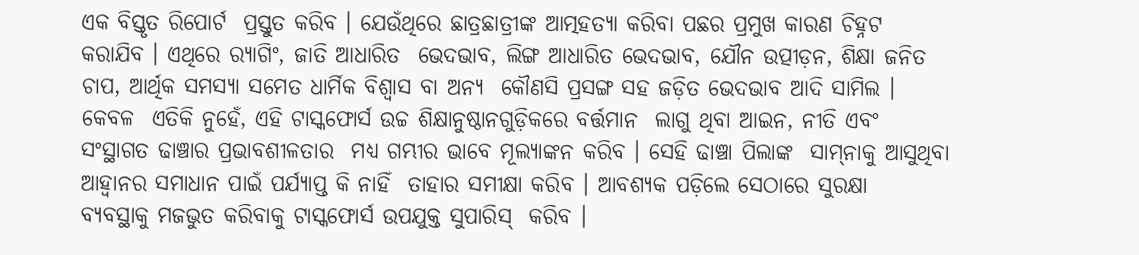ଏକ ବିସ୍ତୃତ ରିପୋର୍ଟ  ପ୍ରସ୍ତୁତ କରିବ । ଯେଉଁଥିରେ ଛାତ୍ରଛାତ୍ରୀଙ୍କ ଆତ୍ମହତ୍ୟା କରିବା ପଛର ପ୍ରମୁଖ କାରଣ ଚିହ୍ନଟ କରାଯିବ । ଏଥିରେ ର‌୍ୟାଗିଂ, ଜାତି ଆଧାରିତ  ଭେଦଭାବ, ଲିଙ୍ଗ ଆଧାରିତ ଭେଦଭାବ, ଯୌନ ଉତ୍ପୀଡ଼ନ, ଶିକ୍ଷା ଜନିତ ଚାପ, ଆର୍ଥିକ ସମସ୍ୟା ସମେତ ଧାର୍ମିକ ବିଶ୍ୱାସ ବା ଅନ୍ୟ  କୌଣସି ପ୍ରସଙ୍ଗ ସହ ଜଡ଼ିତ ଭେଦଭାବ ଆଦି ସାମିଲ । କେବଳ  ଏତିକି ନୁହେଁ, ଏହି ଟାସ୍କଫୋର୍ସ ଉଚ୍ଚ ଶିକ୍ଷାନୁଷ୍ଠାନଗୁଡ଼ିକରେ ବର୍ତ୍ତମାନ  ଲାଗୁ ଥିବା ଆଇନ, ନୀତି ଏବଂ ସଂସ୍ଥାଗତ ଢାଞ୍ଚାର ପ୍ରଭାବଶୀଳତାର  ମଧ୍ୟ ଗମ୍ଭୀର ଭାବେ ମୂଲ୍ୟାଙ୍କନ କରିବ । ସେହି ଢାଞ୍ଚା ପିଲାଙ୍କ  ସାମ୍‌ନାକୁ ଆସୁଥିବା ଆହ୍ୱାନର ସମାଧାନ ପାଇଁ ପର୍ଯ୍ୟାପ୍ତ କି ନାହିଁ  ତାହାର ସମୀକ୍ଷା କରିବ । ଆବଶ୍ୟକ ପଡ଼ିଲେ ସେଠାରେ ସୁରକ୍ଷା  ବ୍ୟବସ୍ଥାକୁ ମଜଭୁତ କରିବାକୁ ଟାସ୍କଫୋର୍ସ ଉପଯୁକ୍ତ ସୁପାରିସ୍‌  କରିବ ।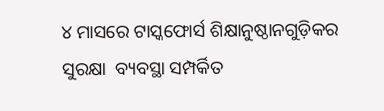୪ ମାସରେ ଟାସ୍କଫୋର୍ସ ଶିକ୍ଷାନୁଷ୍ଠାନଗୁଡ଼ିକର ସୁରକ୍ଷା  ବ୍ୟବସ୍ଥା ସମ୍ପର୍କିତ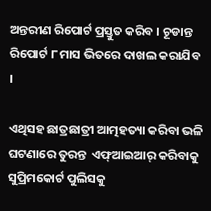ଅନ୍ତରୀଣ ରିପୋର୍ଟ ପ୍ରସ୍ତୁତ କରିବ । ଚୂଡାନ୍ତ  ରିପୋର୍ଟ ୮ ମାସ ଭିତରେ ଦାଖଲ କରାଯିବ ।

ଏଥିସହ ଛାତ୍ରଛାତ୍ରୀ ଆତ୍ମହତ୍ୟା କରିବା ଭଳି ଘଟଣାରେ ତୁରନ୍ତ  ଏଫ୍‌ଆଇଆର୍‌ କରିବାକୁ ସୁପ୍ରିମକୋର୍ଟ ପୁଲିସକୁ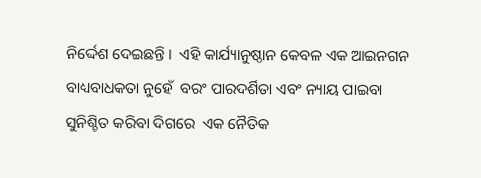ନିର୍ଦ୍ଦେଶ ଦେଇଛନ୍ତି ।  ଏହି କାର୍ଯ୍ୟାନୁଷ୍ଠାନ କେବଳ ଏକ ଆଇନଗନ ବାଧ୍ୟବାଧକତା ନୁହେଁ  ବରଂ ପାରଦର୍ଶିତା ଏବଂ ନ୍ୟାୟ ପାଇବା ସୁନିଶ୍ଚିତ କରିବା ଦିଗରେ  ଏକ ନୈତିକ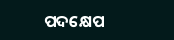ପଦକ୍ଷେପ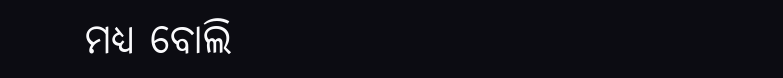ମଧ୍ୟ ବୋଲି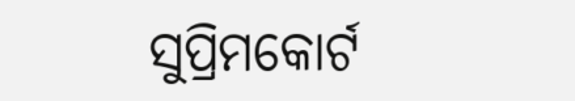ସୁପ୍ରିମକୋର୍ଟ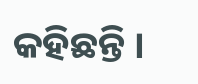କହିଛନ୍ତି ।